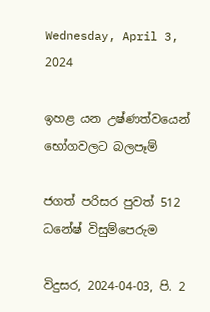Wednesday, April 3, 2024

ඉහළ යන උෂ්ණත්වයෙන් භෝගවලට බලපෑම්

ජගත් පරිසර පුවත් 512
ධනේෂ් විසුම්පෙරුම

විදුසර, 2024-04-03, පි. 2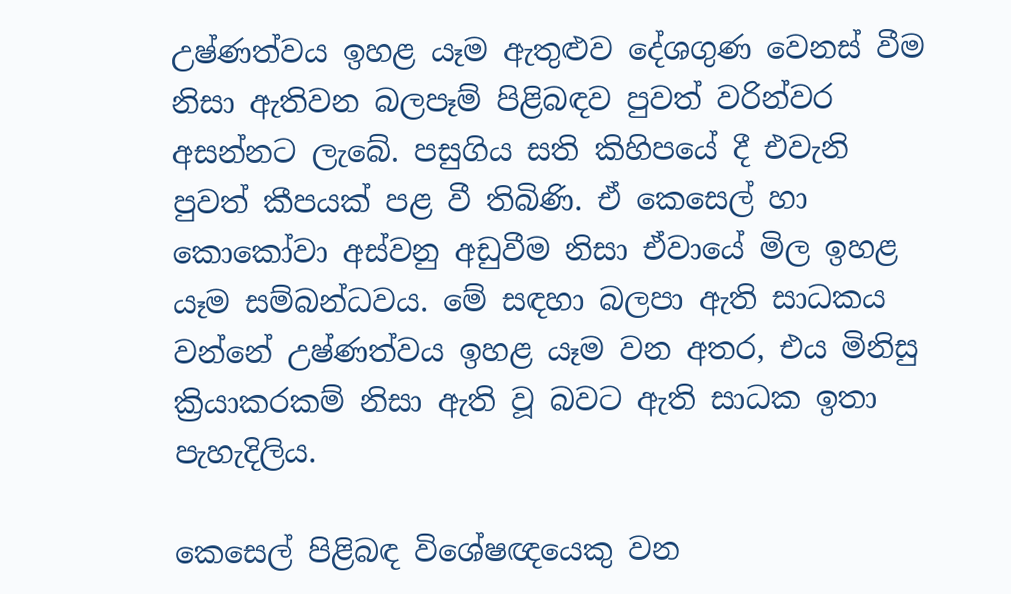උෂ්ණත්වය ඉහළ යෑම ඇතුළුව දේශගුණ වෙනස් වීම නිසා ඇතිවන බලපෑම් පිළිබඳව පුවත් වරින්වර අසන්නට ලැබේ. පසුගිය සති කිහිපයේ දී එවැනි පුවත් කීපයක් පළ වී තිබිණි. ඒ කෙසෙල් හා කොකෝවා අස්වනු අඩුවීම නිසා ඒවායේ මිල ඉහළ යෑම සම්බන්ධවය. මේ සඳහා බලපා ඇති සාධකය වන්නේ උෂ්ණත්වය ඉහළ යෑම වන අතර, එය මිනිසු ක්‍රියාකරකම් නිසා ඇති වූ බවට ඇති සාධක ඉතා පැහැදිලිය.

කෙසෙල් පිළිබඳ විශේෂඥයෙකු වන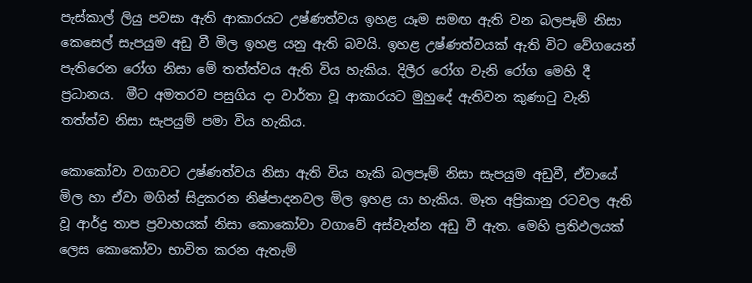පැස්කාල් ලියු පවසා ඇති ආකාරයට උෂ්ණත්වය ඉහළ යෑම සමඟ ඇති වන බලපෑම් නිසා කෙසෙල් සැපයුම අඩු වී මිල ඉහළ යනු ඇති බවයි. ඉහළ උෂ්ණත්වයක් ඇති විට වේගයෙන් පැතිරෙන රෝග නිසා මේ තත්ත්වය ඇති විය හැකිය. දිලීර රෝග වැනි රෝග මෙහි දී ප්‍රධානය.  මීට අමතරව පසුගිය දා වාර්තා වූ ආකාරයට මුහුදේ ඇතිවන කුණාටු වැනි තත්ත්ව නිසා සැපයුම් පමා විය හැකිය.

කොකෝවා වගාවට උෂ්ණත්වය නිසා ඇති විය හැකි බලපෑම් නිසා සැපයුම අඩුවී, ඒවායේ මිල හා ඒවා මගින් සිදුකරන නිෂ්පාදනවල මිල ඉහළ යා හැකිය. මෑත අප්‍රිකානු රටවල ඇති වූ ආර්ද්‍ර තාප ප්‍රවාහයක් නිසා කොකෝවා වගාවේ අස්වැන්න අඩු වී ඇත. මෙහි ප්‍රතිඵලයක් ලෙස කොකෝවා භාවිත කරන ඇතැම්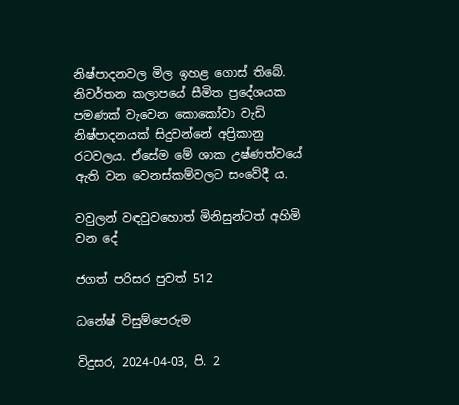නිෂ්පාදනවල මිල ඉහළ ගොස් තිබේ. නිවර්තන කලාපයේ සීමිත ප්‍රදේශයක පමණක් වැවෙන කොකෝවා වැඩි නිෂ්පාදනයක් සිදුවන්නේ අප්‍රිකානු රටවලය. ඒසේම මේ ශාක උෂ්ණත්වයේ ඇති වන වෙනස්කම්වලට සංවේදී ය.

වවුලන් වඳවුවහොත් මිනිසුන්ටත් අහිමි වන දේ

ජගත් පරිසර පුවත් 512

ධනේෂ් විසුම්පෙරුම

විදුසර, 2024-04-03, පි. 2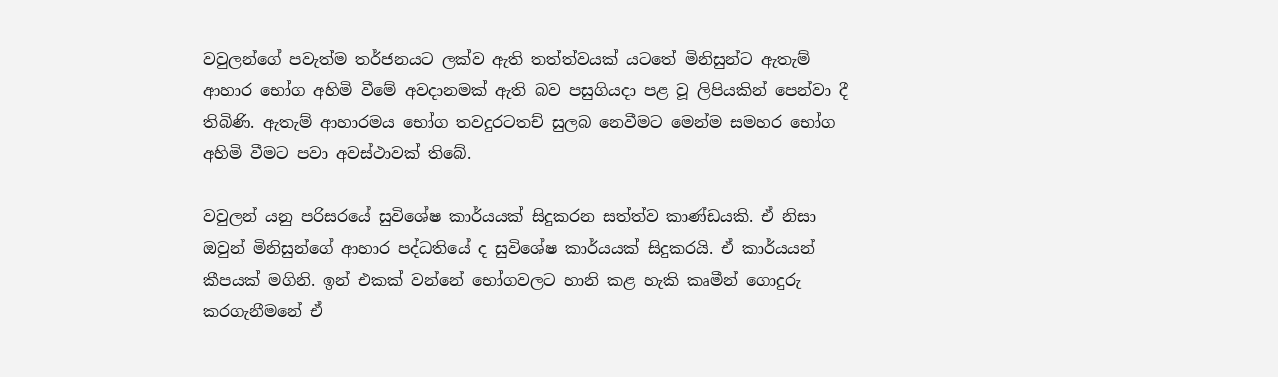වවුලන්ගේ පවැත්ම තර්ජනයට ලක්ව ඇති තත්ත්වයක් යටතේ මිනිසුන්ට ඇතැම් ආහාර භෝග අහිමි වීමේ අවදානමක් ඇති බව පසුගියදා පළ වූ ලිපියකින් පෙන්වා දී තිබිණි. ඇතැම් ආහාරමය භෝග තවදුරටතච් සුලබ නෙවීමට මෙන්ම සමහර භෝග අහිමි වීමට පවා අවස්ථාවක් තිබේ.

වවුලන් යනු පරිසරයේ සුවිශේෂ කාර්යයක් සිදුකරන සත්ත්ව කාණ්ඩයකි. ඒ නිසා ඔවුන් මිනිසුන්ගේ ආහාර පද්ධතියේ ද සුවිශේෂ කාර්යයක් සිදුකරයි. ඒ කාර්යයන් කීපයක් මගිනි. ඉන් එකක් වන්නේ භෝගවලට හානි කළ හැකි කෘමීන් ගොදුරු කරගැනීමනේ ඒ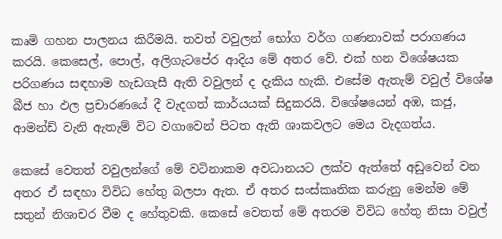කෘමි ගහන පාලනය කිරීමයි. තවත් වවුලන් භෝග වර්ග ගණනාවක් පරාගණය කරයි. කෙසෙල්, පොල්, අලිගැටපේර ආදිය මේ අතර වේ. එක් හන විශේෂයක පරිගණය සඳහාම හැඩගැසී ඇති වවුලන් ද දැකිය හැකි. එසේම ඇතැම් වවුල් විශේෂ බීජ හා ඵල ප්‍රචාරණයේ දී වැදගත් කාර්යයක් සිදුකරයි. විශේෂයෙන් අඹ, කජු, ආමන්ඩ් වැනි ඇතැම් විට වගාවෙන් පිටත ඇති ශාකවලට මෙය වැදගත්ය.

කෙසේ වෙතත් වවුලන්ගේ මේ වටිනාකම අවධානයට ලක්ව ඇත්තේ අඩුවෙන් වන අතර ඒ සඳහා විවිධ හේතු බලපා ඇත. ඒ අතර සංස්කෘතික කරුනු මෙන්ම මේ සතුන් නිශාචර වීම ද හේතුවකි. කෙසේ වෙතත් මේ අතරම විවිධ හේතු නිසා වවුල්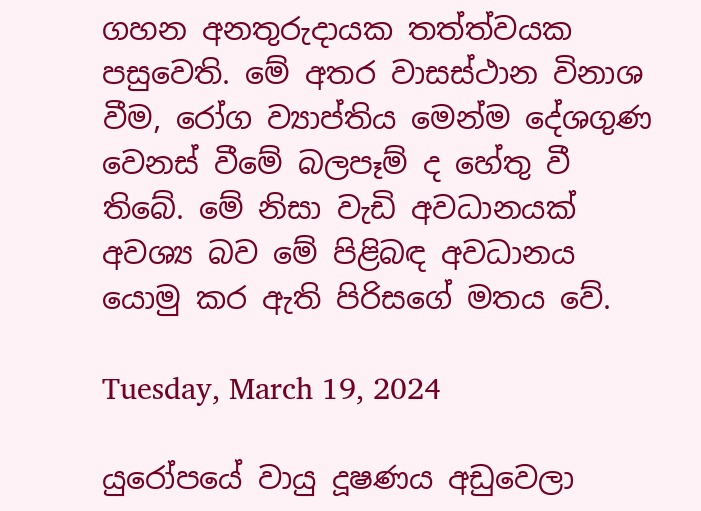ගහන අනතුරුදායක තත්ත්වයක පසුවෙති. මේ අතර වාසස්ථාන විනාශ වීම, රෝග ව්‍යාප්තිය මෙන්ම දේශගුණ වෙනස් වීමේ බලපෑම් ද හේතු වී තිබේ. මේ නිසා වැඩි අවධානයක් අවශ්‍ය බව මේ පිළිබඳ අවධානය යොමු කර ඇති පිරිසගේ මතය වේ.

Tuesday, March 19, 2024

යුරෝපයේ වායු දූෂණය අඩුවෙලා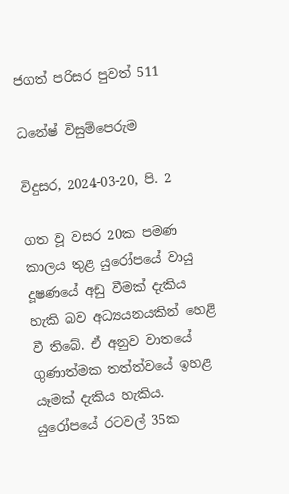ජගත් පරිසර පුවත් 511

ධනේෂ් විසුම්පෙරුම

විදුසර, 2024-03-20, පි. 2

ගත වූ වසර 20ක පමණ කාලය තුළ යුරෝපයේ වායු දූෂණයේ අඩු වීමක් දැකිය හැකි බව අධ්‍යයනයකින් හෙළි වී තිබේ. ඒ අනුව වාතයේ ගුණාත්මක තත්ත්වයේ ඉහළ යෑමක් දැකිය හැකිය. යුරෝපයේ රටවල් 35ක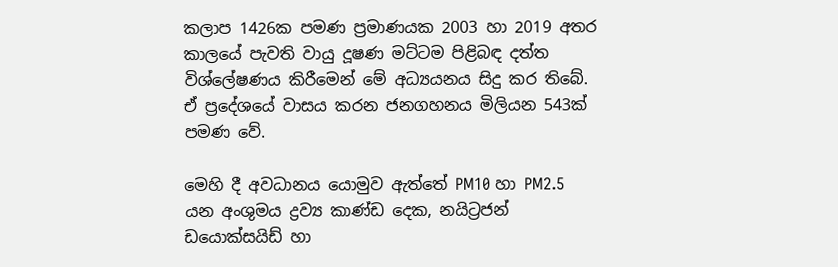කලාප 1426ක පමණ ප්‍රමාණයක 2003 හා 2019 අතර කාලයේ පැවති වායු දූෂණ මට්ටම පිළිබඳ දත්ත විශ්ලේෂණය කිරීමෙන් මේ අධ්‍යයනය සිදු කර තිබේ. ඒ ප්‍රදේශයේ වාසය කරන ජනගහනය මිලියන 543ක් පමණ වේ.

මෙහි දී අවධානය යොමුව ඇත්තේ PM10 හා PM2.5 යන අංශුමය ද්‍රව්‍ය කාණ්ඩ දෙක, නයිට්‍රජන් ඩයොක්සයිඩ් හා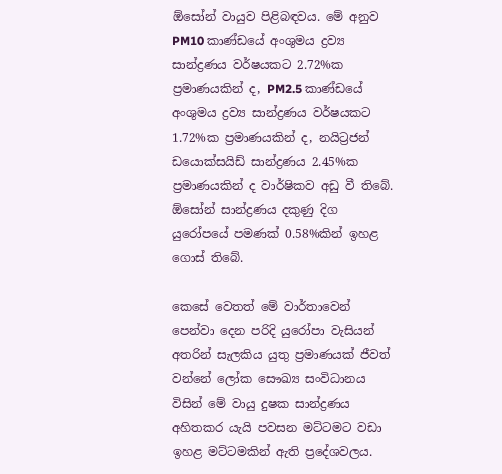ඕසෝන් වායුව පිළිබඳවය. මේ අනුව PM10 කාණ්ඩයේ අංශුමය ද්‍රව්‍ය සාන්ද්‍රණය වර්ෂයකට 2.72%ක ප්‍රමාණයකින් ද, PM2.5 කාණ්ඩයේ අංශුමය ද්‍රව්‍ය සාන්ද්‍රණය වර්ෂයකට 1.72%ක ප්‍රමාණයකින් ද, නයිට්‍රජන් ඩයොක්සයිඩ් සාන්ද්‍රණය 2.45%ක ප්‍රමාණයකින් ද වාර්ෂිකව අඩු වී තිබේ. ඕසෝන් සාන්ද්‍රණය දකුණු දිග යුරෝපයේ පමණක් 0.58%කින් ඉහළ ගොස් තිබේ.

කෙසේ වෙතත් මේ වාර්තාවෙන් පෙන්වා දෙන පරිදි යුරෝපා වැසියන් අතරින් සැලකිය යුතු ප්‍රමාණයක් ජීවත් වන්නේ ලෝක සෞඛ්‍ය සංවිධානය විසින් මේ වායු දුෂක සාන්ද්‍රණය අහිතකර යැයි පවසන මට්ටමට වඩා ඉහළ මට්ටමකින් ඇති ප්‍රදේශවලය.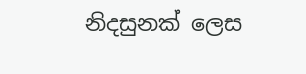නිදසුනක් ලෙස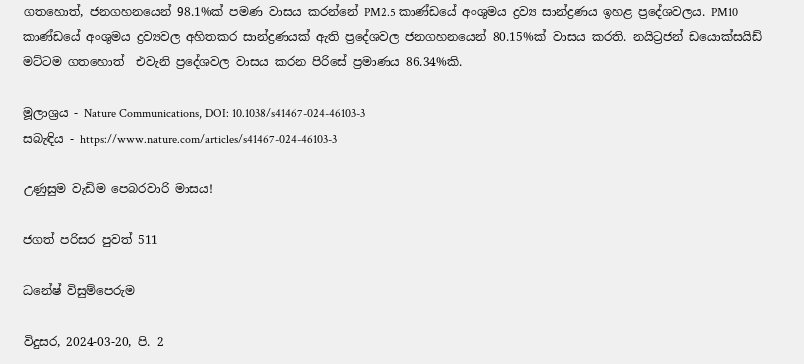ගතහොත්, ජනගහනයෙන් 98.1%ක් පමණ වාසය කරන්නේ PM2.5 කාණ්ඩයේ අංශුමය ද්‍රව්‍ය සාන්ද්‍රණය ඉහළ ප්‍රදේශවලය. PM10 කාණ්ඩයේ අංශුමය ද්‍රව්‍යවල අහිතකර සාන්ද්‍රණයක් ඇති ප්‍රදේශවල ජනගහනයෙන් 80.15%ක් වාසය කරති. නයිට්‍රජන් ඩයොක්සයිඩ් මට්ටම ගතහොත්  එවැනි ප්‍රදේශවල වාසය කරන පිරිසේ ප්‍රමාණය 86.34%කි.

මූලාශ්‍රය - Nature Communications, DOI: 10.1038/s41467-024-46103-3
සබැඳිය - https://www.nature.com/articles/s41467-024-46103-3

උණුසුම වැඩිම පෙබරවාරි මාසය!

ජගත් පරිසර පුවත් 511

ධනේෂ් විසුම්පෙරුම

විදුසර, 2024-03-20, පි. 2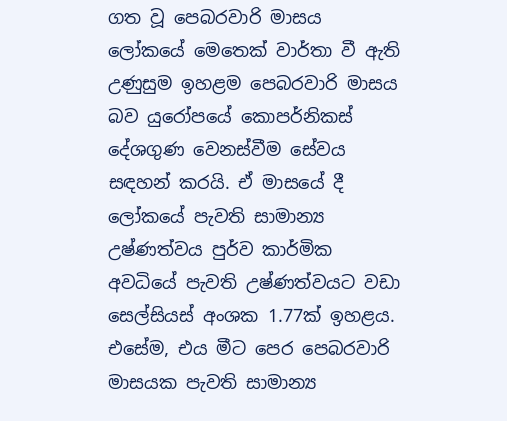ගත වූ පෙබරවාරි මාසය ලෝකයේ මෙතෙක් වාර්තා වී ඇති උණුසුම ඉහළම පෙබරවාරි මාසය බව යුරෝපයේ කොපර්නිකස් දේශගුණ වෙනස්වීම සේවය සඳහන් කරයි. ඒ මාසයේ දී ලෝකයේ පැවති සාමාන්‍ය උෂ්ණත්වය පුර්ව කාර්මික අවධියේ පැවති උෂ්ණත්වයට වඩා සෙල්සියස් අංශක 1.77ක් ඉහළය. එසේම, එය මීට පෙර පෙබරවාරි මාසයක පැවති සාමාන්‍ය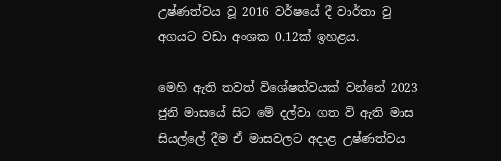උෂ්ණත්වය වූ 2016 වර්ෂයේ දී වාර්තා වු අගයට වඩා අංශක 0.12ක් ඉහළය.

මෙහි ඇති තවත් විශේෂත්වයක් වන්නේ 2023 ජුනි මාසයේ සිට මේ දල්වා ගත වි ඇති මාස සියල්ලේ දීම ඒ මාසවලට අදාළ උෂ්ණත්වය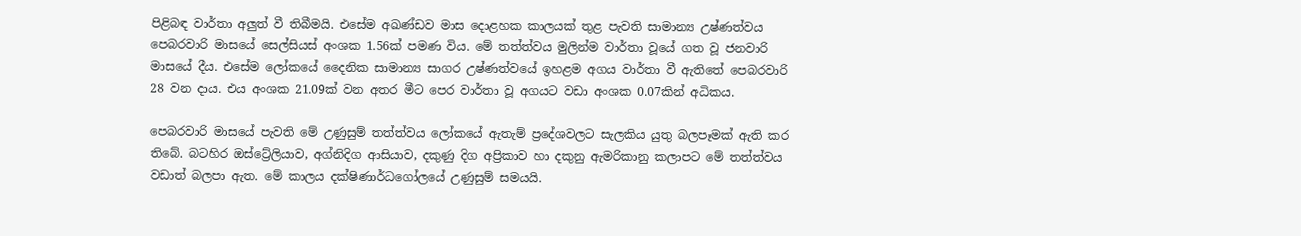පිළිබඳ වාර්තා අලුත් වී තිබීමයි. එසේම අඛණ්ඩව මාස දොළහක කාලයක් තුළ පැවති සාමාන්‍ය උෂ්ණත්වය පෙබරවාරි මාසයේ සෙල්සියස් අංශක 1.56ක් පමණ විය. මේ තත්ත්වය මුලින්ම වාර්තා වූයේ ගත වූ ජනවාරි මාසයේ දීය. එසේම ලෝකයේ දෛනික සාමාන්‍ය සාගර උෂ්ණත්වයේ ඉහළම අගය වාර්තා වී ඇතිතේ පෙබරවාරි 28 වන දාය. එය අංශක 21.09ක් වන අතර මීට පෙර වාර්තා වූ අගයට වඩා අංශක 0.07කින් අධිකය.

පෙබරවාරි මාසයේ පැවති මේ උණුසුම් තත්ත්වය ලෝකයේ ඇතැම් ප්‍රදේශවලට සැලකිය යුතු බලපෑමක් ඇති කර තිබේ. බටහිර ඔස්ට්‍රේ‍ලියාව, අග්නිදිග ආසියාව, දකුණු දිග අප්‍රිකාව හා දකුනු ඇමරිකානු කලාපට මේ තත්ත්වය වඩාත් බලපා ඇත. මේ කාලය දක්ෂිණාර්ධ‌ගෝලයේ උණුසුම් සමයයි.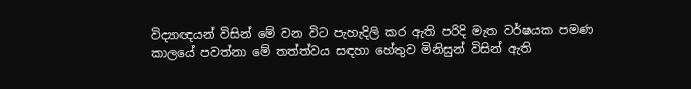විද්‍යාඥයන් විසින් මේ වන විට පැහැදිලි කර ඇති පරිදි මැත වර්ෂයක පමණ කාලයේ පවත්නා මේ තත්ත්වය සඳහා හේතුව මිනිසුන් විසින් ඇති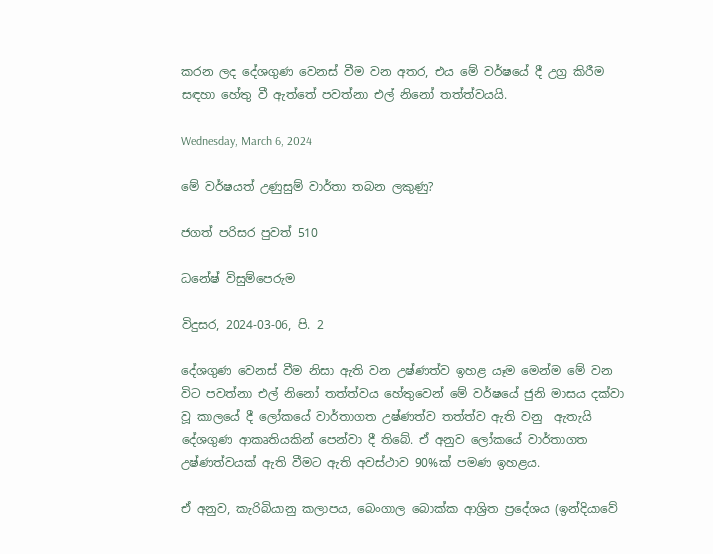කරන ලද දේශගුණ වෙනස් වීම වන අතර, එය මේ වර්ෂයේ දී උග්‍ර කිරීම සඳහා හේතු වී ඇත්තේ පවත්නා එල් නිනෝ තත්ත්වයයි.

Wednesday, March 6, 2024

මේ වර්ෂයත් උණුසුම් වාර්තා තබන ලකුණු?

ජගත් පරිසර පුවත් 510

ධනේෂ් විසුම්පෙරුම

විදුසර, 2024-03-06, පි. 2

දේශගුණ වෙනස් වීම නිසා ඇති වන උෂ්ණත්ව ඉහළ යෑම මෙන්ම මේ වන විට පවත්නා එල් නිනෝ තත්ත්වය හේතුවෙන් මේ වර්ෂයේ ජුනි මාසය දක්වා වූ කාලයේ දී ලෝකයේ වාර්තාගත උෂ්ණත්ව තත්ත්ව ඇති වනු  ඇතැයි දේශගුණ ආකෘතියකින් පෙන්වා දී තිබේ. ඒ අනුව ලෝකයේ වාර්තාගත උෂ්ණත්වයක් ඇති වීමට ඇති අවස්ථාව 90%ක් පමණ ඉහළය.

ඒ අනුව, කැරිබියානු කලාපය, බෙංගාල බොක්ක ආශ්‍රිත ප්‍රදේශය (ඉන්දියාවේ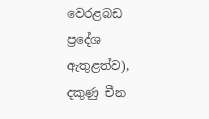වෙරළබඩ ප්‍රදේශ ඇතුළත්ව), දකුණු චීන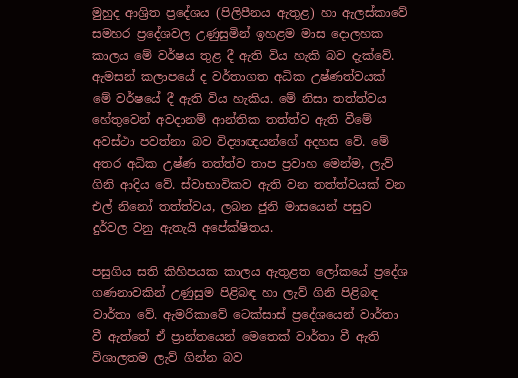මුහුද ආශ්‍රිත ප්‍රදේශය (පිලිපීනය ඇතුළ) හා ඇලස්කාවේ සමහර ප්‍රදේශවල උණුසුමින් ඉහළම මාස දොලහක කාලය මේ වර්ෂය තුළ දී ඇති විය හැකි බව දැක්වේ. ඇමසන් කලාපයේ ද වර්තාගත අධික උෂ්ණත්වයක් මේ වර්ෂයේ දී ඇති විය හැකිය. මේ නිසා තත්ත්වය හේතුවෙන් අවදානම් ආන්තික තත්ත්ව ඇති වීමේ අවස්ථා පවත්නා බව විද්‍යාඥයන්ගේ අදහස වේ. මේ අතර අධික උෂ්ණ තත්ත්ව තාප ප්‍රවාහ මෙන්ම, ලැව් ගිනි ආදිය වේ. ස්වාභාවිකව ඇති වන තත්ත්වයක් වන එල් නිනෝ තත්ත්වය, ලබන ජුනි මාසයෙන් පසුව දුර්වල වනු ඇතැයි අපේක්ෂිතය.

පසුගිය සති කිහිපයක කාලය ඇතුළත ලෝකයේ ප්‍රදේශ ගණනාවකින් උණුසුම පිළිබඳ හා ලැව් ගිනි පිළිබඳ වාර්තා වේ. ඇමරිකාවේ ටෙක්සාස් ප්‍රදේශයෙන් වාර්තා වී ඇත්තේ ඒ ප්‍රාන්තයෙන් මෙතෙක් වාර්තා වී ඇති විශාලතම ලැව් ගින්න බව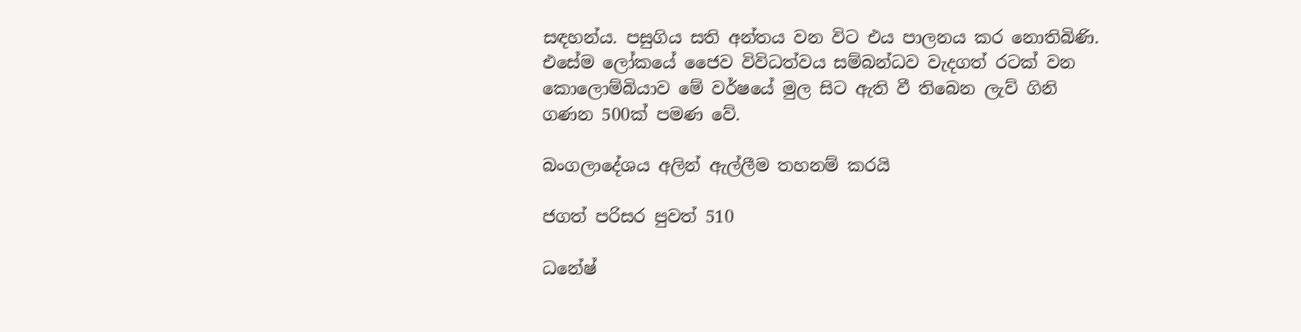සඳහන්ය. පසුගිය සති අන්තය වන විට එය පාලනය කර නොතිබිණි. එසේම ලෝකයේ ජෛව විවිධත්වය සම්බන්ධව වැදගත් රටක් වන කොලොම්බියාව මේ වර්ෂයේ මුල සිට ඇති වී තිබෙන ලැව් ගිනි ගණන 500ක් පමණ වේ.

බංගලාදේශය අලින් ඇල්ලීම තහනම් කරයි

ජගත් පරිසර පුවත් 510

ධනේෂ්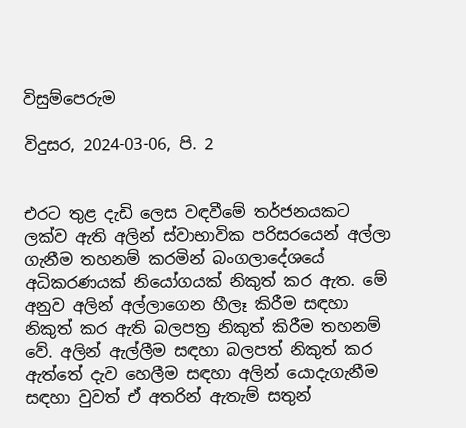විසුම්පෙරුම

විදුසර, 2024-03-06, පි. 2


එරට තුළ දැඩි ලෙස වඳවීමේ තර්ජනයකට ලක්ව ඇති අලින් ස්වාභාවික පරිසරයෙන් අල්ලා ගැනීම තහනම් කරමින් බංගලාදේශයේ අධිකරණයක් නියෝගයක් නිකුත් කර ඇත. මේ අනුව අලින් අල්ලාගෙන හීලෑ කිරීම සඳහා‌ නිකුත් කර ඇති බලපත්‍ර නිකුත් කිරීම තහනම් වේ. අලින් ඇල්ලීම සඳහා බලපත් නිකුත් කර ඇත්තේ දැව හෙලීම සඳහා අලින් යොදැගැනීම සඳහා වුවත් ඒ අතරින් ඇතැම් සතුන්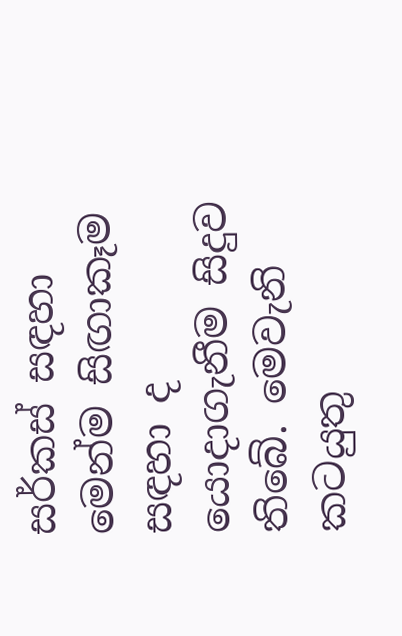සර්කස් සඳහා මෙන්ම සිඟාකෑම සඳහා ද‌ යොදාගැනීම සිදුව තිබේ. මෙවැනි කටයුතු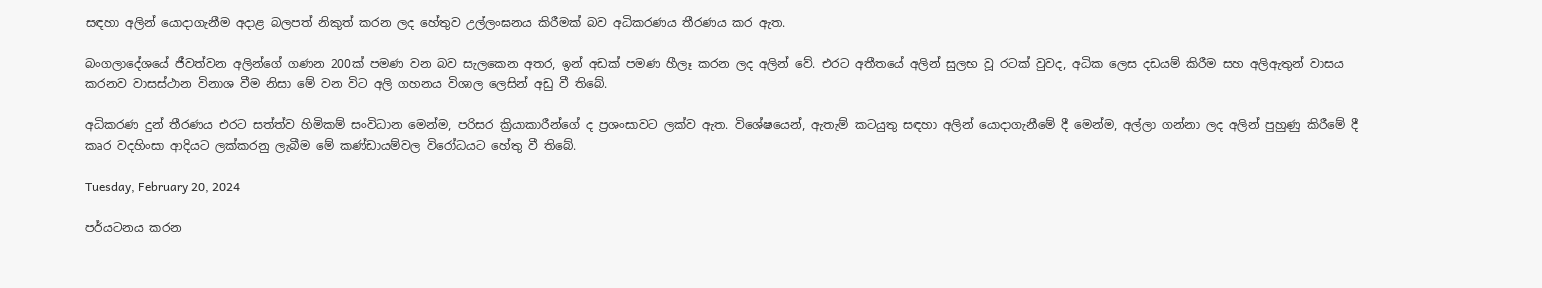සඳහා අලින් යොදාගැනීම අදාළ බලපත් නිකුත් කරන ලද හේතුව උල්ලංඝනය කිරීමක් බව අධිකරණය තීරණය කර ඇත.

බංගලාදේශයේ ජීවත්වන අලින්ගේ ගණන 200ක් පමණ වන බව සැලකෙන අතර, ඉන් අඩක් පමණ හීලෑ කරන ලද අලින් වේ. එරට අතීතයේ අලින් සුලභ වූ රටක් වුවද, අධික ලෙස දඩයම් කිරීම සහ අලිඇතුන් වාසය කරනව වාසස්ථාන විනාශ වීම නිසා මේ වන විට අලි ගහනය විශාල ලෙසින් අඩු වී තිබේ.

අධිකරණ දුන් තීරණය එරට සත්ත්ව හිමිකම් සංවිධාන මෙන්ම, පරිසර ක්‍රියාකාරීන්ගේ ද ප්‍රශංසාවට ලක්ව ඇත. විශේෂයෙන්, ඇතැම් කටයුතු සඳහා අලින් යොදාගැනීමේ දී මෙන්ම, අල්ලා ගන්නා ලද අලින් පුහුණු කිරීමේ දී කෘර වදහිංසා ආදියට ලක්කරනු ලැබීම මේ කණ්ඩායම්වල විරෝධයට හේතු වී තිබේ.

Tuesday, February 20, 2024

පර්යටනය කරන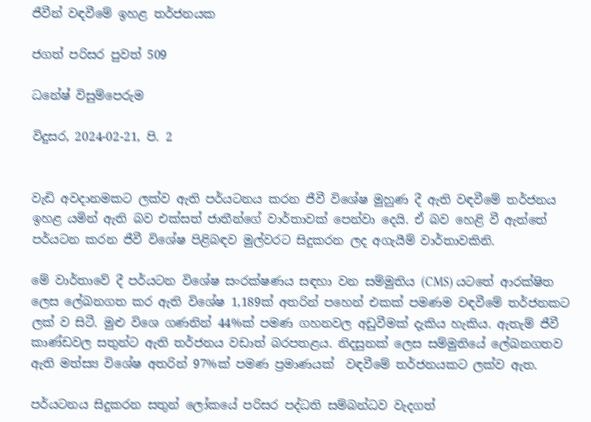ජීවීන් වඳවීමේ ඉහළ තර්ජනයක

ජගත් පරිසර පුවත් 509

ධනේෂ් විසුම්පෙරුම

විදුසර, 2024-02-21, පි. 2


වැඩි අවදානමකට ලක්ව ඇති පර්යටනය කරන ජීවී විශේෂ මුහුණ දී ඇති වඳවීමේ තර්ජනය ඉහළ යමින් ඇති බව එක්සත් ජාතීන්ගේ වාර්තාවක් පෙන්වා දෙයි. ඒ බව හෙළි වී ඇත්තේ පර්යටන කරන ජීවී විශේෂ පිළිබඳව මුල්වරට සිදුකරන ලද අගැයීම් වාර්තාවකිනි.

මේ වාර්තාවේ දී පර්යටන විශේෂ සංරක්ෂණය සඳහා වන සම්මුතිය (CMS) යටතේ ආරක්ෂිත ලෙස ලේඛනගත කර ඇති විශේෂ 1,189ක් අතරින් පහෙන් එකක් පමණම වඳවීමේ තර්ජනකට ලක් ව සිටී. මුළු විශෙ ගණනින් 44%ක් පමණ ගහනවල අඩුවීමක් දැකිය හැකිය. ඇතැම් ජීවී කාණ්ඩවල සතුන්ට ඇති තර්ජනය වඩාත් බරපතළය. නිදසුනක් ලෙස සම්මුතියේ ලේඛනගතව ඇති මත්ස්‍ය විශේෂ අතරින් 97%ක් පමණ ප්‍රමාණයක්  වඳවීමේ තර්ජනයකට ලක්ව ඇත.

පර්යටනය සිදුකරන සතුන් ලෝකයේ පරිසර පද්ධති සම්බන්ධව වැදගත්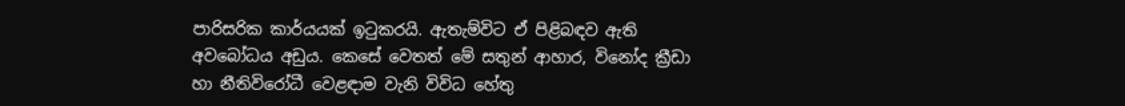පාරිසරික කාර්යයක් ඉටුකරයි. ඇතැම්විට ඒ පිළිබඳව ඇති අවබෝධය අඩුය. කෙසේ වෙතත් මේ සතුන් ආහාර, විනෝද ක්‍රීඩා හා නීතිවිරෝධී වෙළඳාම වැනි විවිධ හේතු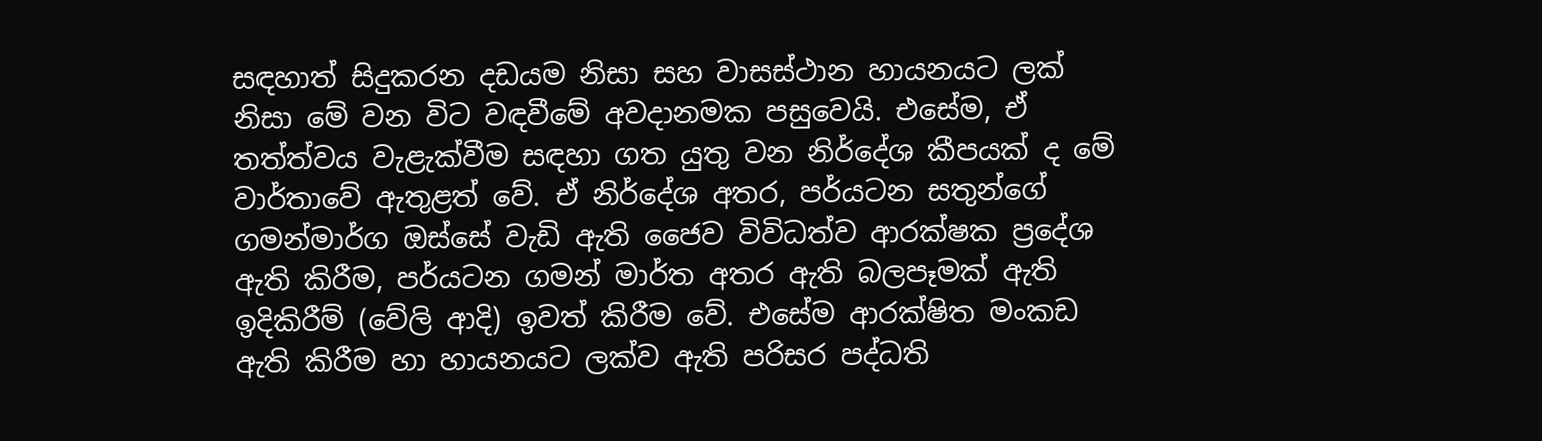සඳහාත් සිදුකරන දඩයම නිසා සහ වාසස්ථාන හායනයට ලක් නිසා මේ වන විට වඳවීමේ අවදානමක පසුවෙයි. එසේම, ඒ තත්ත්වය වැළැක්වීම සඳහා ගත යුතු වන නිර්දේශ කීපයක් ද මේ වාර්තාවේ ඇතුළත් වේ. ඒ නිර්දේශ අතර, පර්යටන සතුන්ගේ ගමන්මාර්ග ඔස්සේ වැඩි ඇති ජෛව විවිධත්ව ආරක්ෂක ප්‍රදේශ ඇති කිරීම, පර්යටන ගමන් මාර්ත අතර ඇති බලපෑමක් ඇති ඉදිකිරීම් (වේලි ආදි) ඉවත් කිරීම වේ. එසේම ආරක්ෂිත මංකඩ ඇති කිරීම හා හායනයට ලක්ව ඇති පරිසර පද්ධති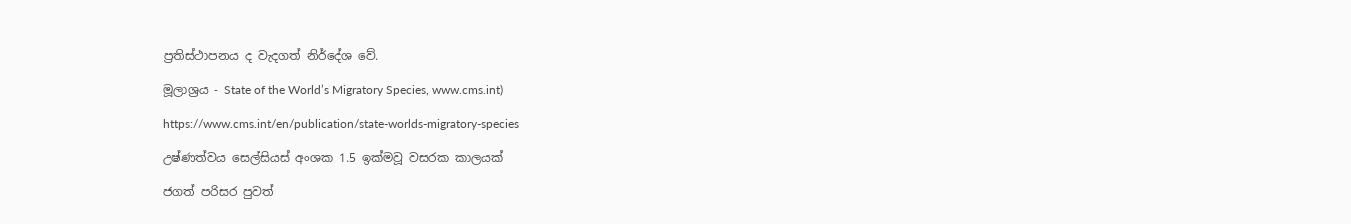ප්‍රතිස්ථාපනය ද වැදගත් නිර්දේශ වේ.

මූලාශ්‍රය - State of the World’s Migratory Species, www.cms.int)

https://www.cms.int/en/publication/state-worlds-migratory-species

උෂ්ණත්වය සෙල්සියස් අංශක 1.5 ඉක්මවූ වසරක කාලයක්

ජගත් පරිසර පුවත්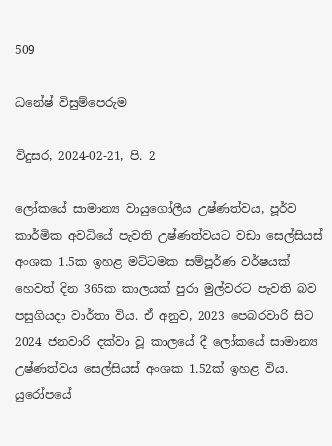509

ධනේෂ් විසුම්පෙරුම

විදුසර, 2024-02-21, පි. 2

ලෝකයේ සාමාන්‍ය වායුගෝලීය උෂ්ණත්වය, පූර්ව කාර්මික අවධියේ පැවති උෂ්ණත්වයට වඩා සෙල්සියස් අංශක 1.5ක ඉහළ මට්ටමක සම්පූර්ණ වර්ෂයක් හෙවත් දින 365ක කාලයක් පුරා මුල්වරට පැවති බව පසුගියදා වාර්තා විය. ඒ අනුව, 2023 පෙබරවාරි සිට 2024 ජනවාරි දක්වා වූ කාලයේ දී ලෝකයේ සාමාන්‍ය උෂ්ණත්වය සෙල්සියස් අංශක 1.52ක් ඉහළ විය. යුරෝපයේ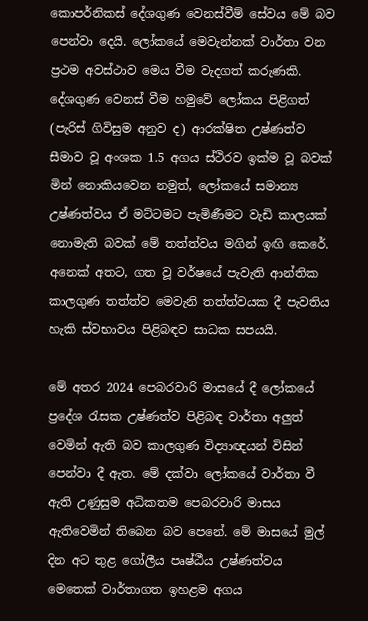කොපර්නිකස් දේශගුණ වෙනස්වීම් සේවය මේ බව පෙන්වා දෙයි. ලෝකයේ මෙවැන්නක් වාර්තා වන ප්‍රථම අවස්ථාව මෙය වීම වැදගත් කරුණකි. දේශගුණ වෙනස් වීම හමුවේ ලෝකය පිළිගත් (පැරිස් ගිවිසුම අනුව ද) ආරක්ෂිත උෂ්ණත්ව සීමාව වූ අංශක 1.5 අගය ස්ථිරව ඉක්ම වූ බවක් මින් නොකියවෙන නමුත්, ලෝකයේ සමාන්‍ය උෂ්ණත්වය ඒ මට්ටමට පැමිණීමට වැඩි කාලයක් නොමැති බවක් මේ තත්ත්වය මගින් ඉඟි කෙරේ. අනෙක් අතට, ගත වූ වර්ෂයේ පැවැති ආන්තික කාලගුණ තත්ත්ව මෙවැනි තත්ත්වයක දී පැවතිය හැකි ස්වභාවය පිළිබඳව සාධක සපයයි.

මේ අතර 2024 පෙබරවාරි මාසයේ දී ලෝකයේ ප්‍රදේශ රැසක උෂ්ණත්ව පිළිබඳ වාර්තා අලුත් වෙමින් ඇති බව කාලගුණ විද්‍යාඥයන් විසින් පෙන්වා දී ඇත. මේ දක්වා ලෝකයේ වාර්තා වී ඇති උණුසුම අධිකතම පෙබරවාරි මාසය ඇතිවෙමින් තිබෙන බව පෙනේ. මේ මාසයේ මුල් දින අට තුළ ගෝලීය පෘෂ්ඨීය උෂ්ණත්වය මෙතෙක් වාර්තාගත ඉහළම අගය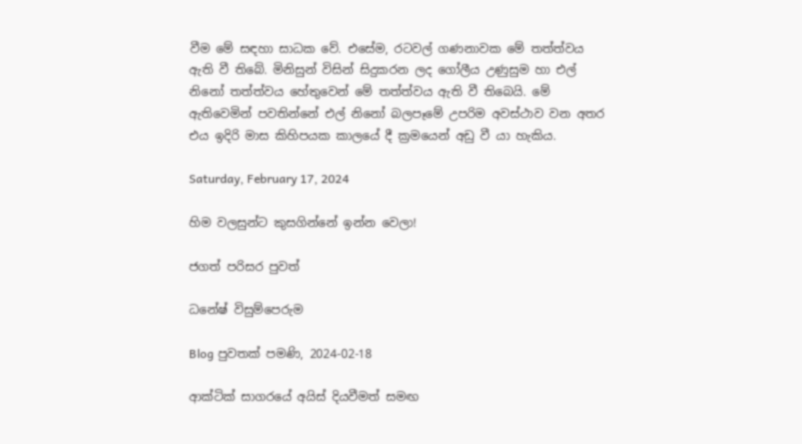වීම මේ සඳහා සාධක වේ. එසේම, රටවල් ගණනාවක මේ තත්ත්වය ඇති වී තිබේ. මිනිසුන් විසින් සිදුකරන ලද ගෝලීය උණුසුම හා එල් නිනෝ තත්ත්වය හේතුවෙන් මේ තත්ත්වය ඇති වී තිබෙයි. මේ ඇතිවෙමින් පවතින්නේ එල් නිනෝ බලපෑමේ උපරිම අවස්ථාව වන අතර එය ඉදිරි මාස කිහිපයක කාලයේ දී ක්‍රමයෙන් අඩු වී යා හැකිය.

Saturday, February 17, 2024

හිම වලසුන්ට කුසගින්නේ ඉන්න වෙලා!

ජගත් පරිසර පුවත්

ධනේෂ් විසුම්පෙරුම

Blog පුවතක් පමණි, 2024-02-18

ආක්ටික් සාගරයේ අයිස් දියවීමත් සමඟ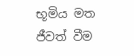භූමිය මත ජීවත් වීම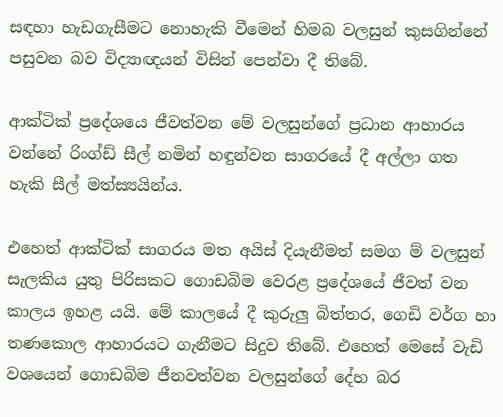සඳහා හැඩගැසීමට නොහැකි වීමෙන් හිමබ වලසුන් කුසගින්නේ පසුවන බව විද්‍යාඥයන් විසින් පෙන්වා දී තිබේ.

ආක්ටික් ප්‍රදේශයෙ ජීවත්වන මේ වලසුන්ගේ ප්‍රධාන ආහාරය වන්නේ රිංග්ඩ් සීල් නමින් හඳුන්වන සාගරයේ දී අල්ලා ගත හැකි සීල් මත්ස්‍යයින්ය.

එහෙත් ආක්ටික් සාගරය මත අයිස් දියැනීමත් සමග ම් වලසුන් සැලකිය යුතු පිරිසකට ගොඩබිම වෙරළ ප්‍රදේශයේ ජීවත් වන කාලය ඉහළ යයි. මේ කාලයේ දී කුරුලු බිත්තර, ගෙඩි වර්ග හා තණකොල ආහාරයට ගැනීමට සිදුව තිබේ. එහෙත් මෙසේ වැඩි වශයෙන් ගොඩබිම ජීනවත්වන වලසුන්ගේ දේහ බර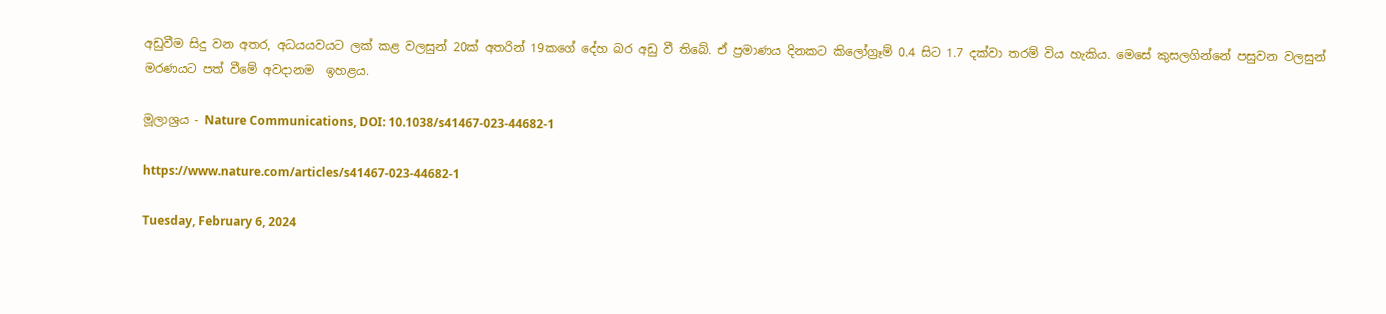අඩුවීම සිදු වන අතර, අධයයවයට ලක් කළ වලසුන් 20ක් අතරින් 19කගේ දේහ බර අඩු වී තිබේ. ඒ ප්‍රමාණය දිනකට කිලෝග්‍රෑම් 0.4 සිට 1.7 දක්වා තරම් විය හැකිය. මෙසේ කුසලගින්නේ පසුවන වලසුන් මරණයට පත් වීමේ අවදානම  ඉහළය.

මූලාශ්‍රය - Nature Communications, DOI: 10.1038/s41467-023-44682-1

https://www.nature.com/articles/s41467-023-44682-1

Tuesday, February 6, 2024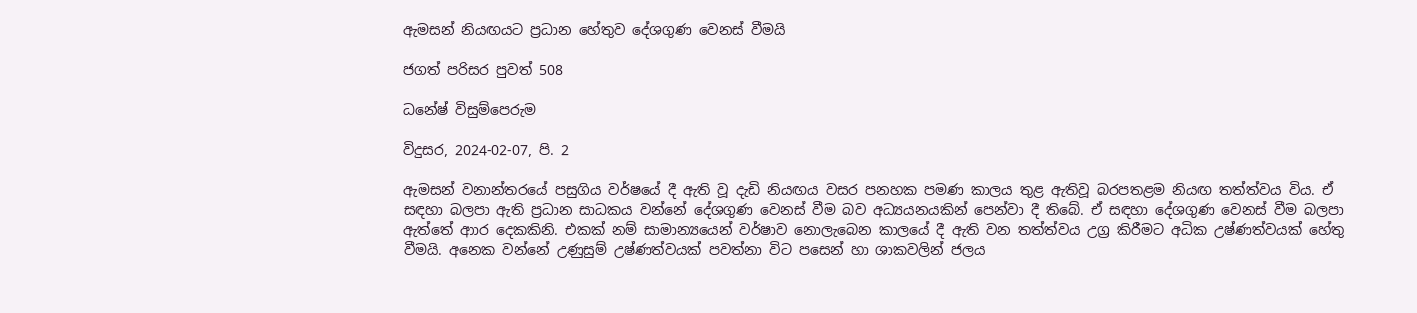ඇමසන් නියඟයට ප්‍රධාන හේතුව දේශගුණ වෙනස් වීමයි

ජගත් පරිසර පුවත් 508

ධනේෂ් විසුම්පෙරුම

විදුසර, 2024-02-07, පි. 2

ඇමසන් වනාන්තරයේ පසුගිය වර්ෂයේ දී ඇති වූ දැඩි නියඟය වසර පනහක පමණ කාලය තුළ ඇතිවූ බරපතළම නියඟ තත්ත්වය විය. ඒ සඳහා බලපා ඇති ප්‍රධාන සාධකය වන්නේ දේශගුණ වෙනස් වීම බව අධ්‍යයනයකින් පෙන්වා දී තිබේ. ඒ සඳහා දේශගුණ වෙනස් වීම බලපා ඇත්තේ ආාර දෙකකිනි. එකක් නම් සාමාන්‍යයෙන් වර්ෂාව නොලැබෙන කාලයේ දී ඇති වන තත්ත්වය උග්‍ර කිරීමට අධික උෂ්ණත්වයක් හේතු වීමයි. අනෙක වන්නේ උණුසුම් උෂ්ණත්වයක් පවත්නා විට පසෙන් හා ශාකවලින් ජලය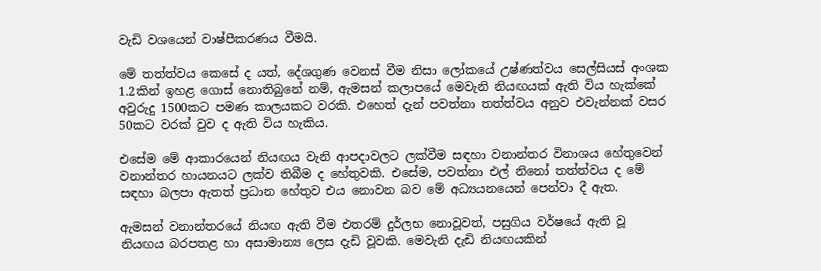වැඩි වශයෙන් වාෂ්පීකරණය වීමයි.

මේ තත්ත්වය කෙසේ ද යත්, දේශගුණ වෙනස් වීම නිසා ලෝකයේ උෂ්ණත්වය සෙල්සියස් අංශක 1.2කින් ඉහළ ගොස් නොතිබුනේ නම්, ඇමසන් කලාපයේ මෙවැනි නියඟයක් ඇති විය හැක්කේ අවුරුදු 1500කට පමණ කාලයකට වරකි. එහෙත් දැන් පවත්නා තත්ත්වය අනුව එවැන්නක් වසර 50කට වරක් වුව ද ඇති විය හැකිය.

එසේම මේ ආකාරයෙන් නියඟය වැනි ආපදාවලට ලක්වීම සඳහා වනාන්තර විනාශය හේතුවෙන් වනාන්තර හායනයට ලක්ව තිබීම ද හේතුවකි. එසේම, පවත්නා එල් නිනෝ තත්ත්වය ද මේ සඳහා බලපා ඇතත් ප්‍රධාන හේතුව එය නොවන බව මේ අධ්‍යයන‌යෙන් පෙන්වා දී ඇත.

ඇමසන් වනාන්තරයේ නියඟ ඇති වීම එතරම් දුර්ලභ නොවූවත්, පසුගිය වර්ෂයේ ඇති වූ නියඟය බරපතළ හා අසාමාන්‍ය ලෙස දැඩි වූවකි. මෙවැනි දැඩි නියඟයකින්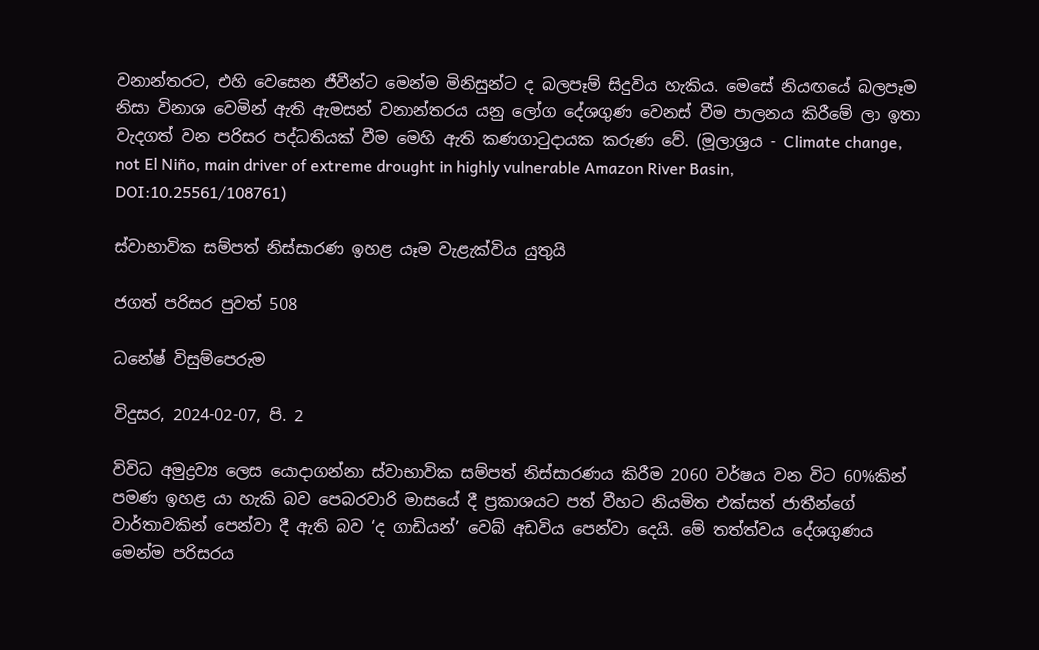වනාන්තරට, එහි වෙසෙන ජීවීන්ට මෙන්ම මිනිසුන්ට ද බලපෑම් සිදුවිය හැකිය. මෙසේ නියඟයේ බලපෑම නිසා විනාශ වෙමින් ඇති ඇමසන් වනාන්තරය යනු ලෝග දේශගුණ වෙනස් වීම පාලනය කිරීමේ ලා ඉතා වැදගත් වන පරිසර පද්ධතියක් වීම මෙහි ඇති කණගාටුදායක කරුණ වේ. (මූලාශ්‍රය - Climate change, not El Niño, main driver of extreme drought in highly vulnerable Amazon River Basin, DOI:10.25561/108761)

ස්වාභාවික සම්පත් නිස්සාරණ ඉහළ යෑම වැළැක්විය යුතුයි

ජගත් පරිසර පුවත් 508

ධනේෂ් විසුම්පෙරුම

විදුසර, 2024-02-07, පි. 2

විවිධ අමුද්‍රව්‍ය ලෙස යොදාගන්නා ස්වාභාවික සම්පත් නිස්සාරණය කිරීම 2060 වර්ෂය වන විට 60%කින් පමණ ඉහළ යා හැකි බව පෙබරවාරි මාසයේ දී ප්‍රකාශයට පත් වීහට නියමිත එක්සත් ජාතීන්ගේ වාර්තාවකින් පෙන්වා දී ඇති බව ‘ද ගාඩියන්’ වෙබ් අඩවිය පෙන්වා දෙයි. මේ තත්ත්වය දේශගුණය මෙන්ම පරිසරය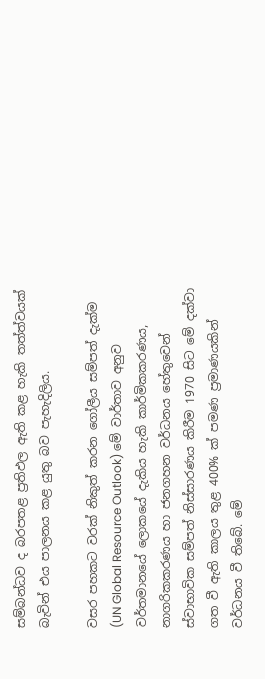සම්බන්ධව ද බරපතළ ප්‍රතිඵල ඇති කළ හැකි තත්ත්වයක් බැවින් එය පාලනය කළ යුතු බව පැහැදිලිය.

වසර පහකට වරක් නිකුත් කරන ගෝලීය සම්පත් දැක්ම (UN Global Resource Outlook) මේ වාර්තාව අනුව වර්තමානයේ ලොකයේ දැකිය හැකි කාර්මිකකරණය, නාගරිකකරණය හා ජනගහන වර්ධනය හේතුවෙන් ස්වාභාවික සම්පත් නිස්සාරණය කිරීම 1970 සිට මේ දක්වා ගත වී ඇති කාලය තුළ 400% ක් පමණ ප්‍රමාණයකින් වර්ධනය වී තිබේ. මේ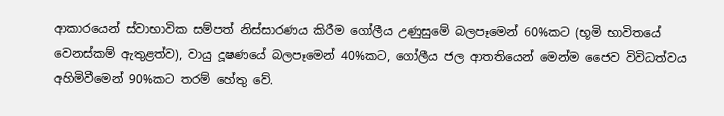ආකාරයෙන් ස්වාභාවික සම්පත් නිස්සාරණය කිරීම ගෝලීය උණුසුමේ බලපෑමෙන් 60%කට (භූමි භාවිතයේ වෙනස්කම් ඇතුළත්ව), වායු දූෂණයේ බලපෑමෙන් 40%කට, ගෝලීය ජල ආතතියෙන් මෙන්ම ජෛව විවිධත්වය අහිමිවීමෙන් 90%කට තරම් හේතු වේ.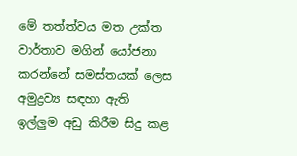මේ තත්ත්වය මත උක්ත වාර්තාව මගින් යෝජනා කරන්නේ සමස්තයක් ලෙස අමුද්‍රව්‍ය සඳහා ඇති ඉල්ලුම අඩු කිරීම සිදු කළ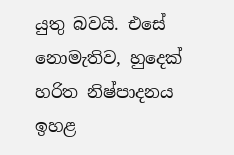යුතු බවයි. එසේ නොමැතිව, හුදෙක් හරිත නිෂ්පාදනය ඉහළ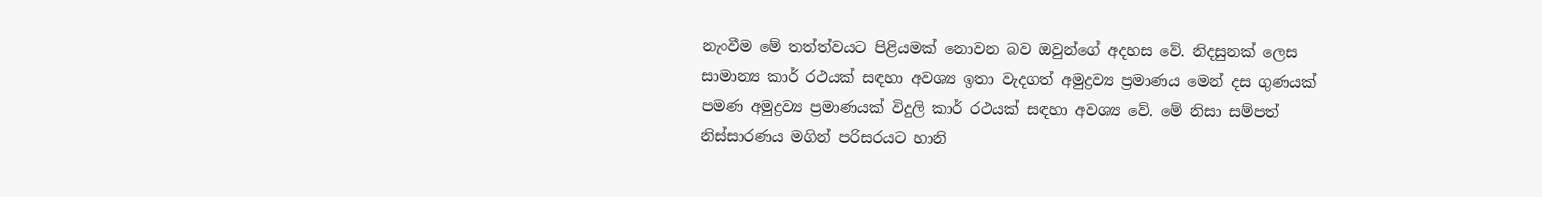නැංවීම මේ තත්ත්වයට පිළියමක් නොවන බව ඔවුන්ගේ අදහස වේ. නිදසුනක් ලෙස සාමාන්‍ය කාර් රථයක් සඳහා අවශ්‍ය ඉතා වැදගත් අමුද්‍රව්‍ය ප්‍රමාණය මෙන් දස ගුණයක් පමණ අමුද්‍රව්‍ය ප්‍රමාණයක් විදුලි කාර් රථයක් සඳහා අවශ්‍ය වේ. මේ නිසා සම්පත් නිස්සාරණය මගින් පරිසරයට හානි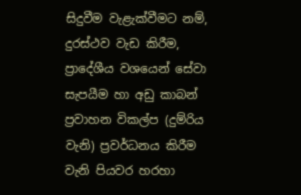සිදුවීම වැළැක්වීමට නම්, දුරස්ථව වැඩ කිරීම, ප්‍රාදේශීය වශයෙන් සේවා සැපයීම හා අඩු කාබන් ප්‍රවාහන විකල්ප (දුම්රිය වැනි) ප්‍රවර්ධනය කිරීම වැනි පියවර හරහා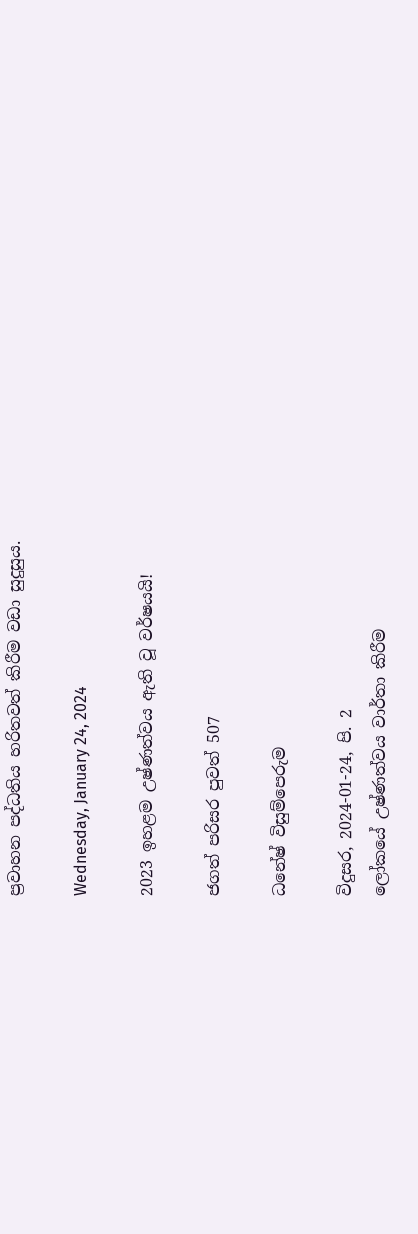ප්‍රවාහන පද්ධතිය හරිතවත් කිරීම වඩා සුදුසුය.

Wednesday, January 24, 2024

2023 ඉහළම උෂ්ණත්වය ඇති වූ වර්ෂයයි!

ජගත් පරිසර පුවත් 507

ධනේෂ් විසුම්පෙරුම

විදුසර, 2024-01-24, පි. 2
ලෝකයේ උෂ්ණත්වය වාර්තා කිරීම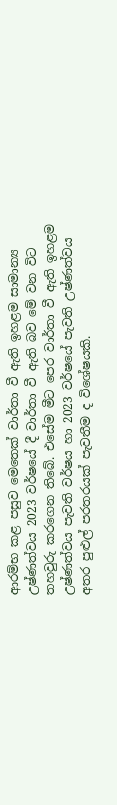ආරම්භ කළ පසුව මෙතෙක් වාර්තා වී ඇති ඉහළම සාමාන්‍ය උෂ්ණත්වය 2023 වර්ෂයේ දී වාර්තා වී ඇති බව මේ වන විට තහවුරු කරගෙන තිබේ. එසේම මීට පෙර වාර්තා වී ඇති ඉහළම උෂ්ණත්වය පැවති වර්ෂය හා 2023 වර්ෂයේ පැවති උෂ්ණත්වය අතර පුළුල් පරතරයක් පැවතීම ද විශේෂයකි.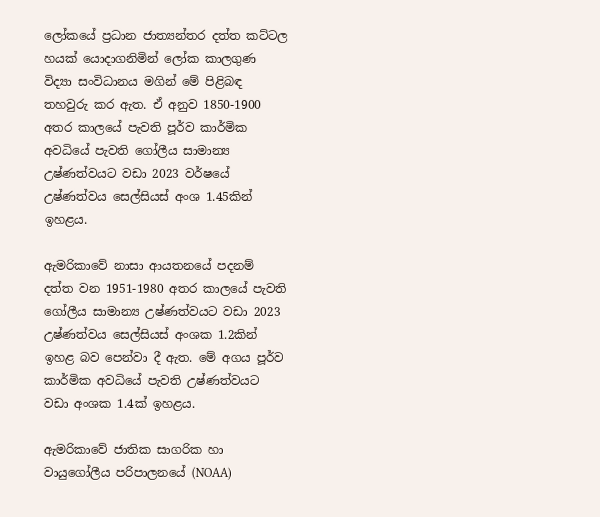ලෝකයේ ප්‍රධාන ජාත්‍යන්තර දත්ත කට්ටල හයක් යොදාගනිමින් ලෝක කාලගුණ විද්‍යා සංවිධානය මගින් මේ පිළිබඳ තහවුරු කර ඇත. ඒ අනුව 1850-1900 අතර කාලයේ පැවති පූර්ව කාර්මික අවධියේ පැවති ගෝලීය සාමාන්‍ය උෂ්ණත්වයට වඩා 2023 වර්ෂයේ උෂ්ණත්වය සෙල්සියස් අංශ 1.45කින් ඉහළය.

ඇමරිකාවේ නාසා ආයතනයේ පදනම් දත්ත වන 1951-1980 අතර කාලයේ පැවති ගෝලීය සාමාන්‍ය උෂ්ණත්වයට වඩා 2023 උෂ්ණත්වය සෙල්සියස් අංශක 1.2කින් ඉහළ බව පෙන්වා දී ඇත. මේ අගය පූර්ව කාර්මික අවධියේ පැවති උෂ්ණත්වයට වඩා අංශක 1.4ක් ඉහළය.

ඇමරිකාවේ ජාතික සාගරික හා වායුගෝලීය පරිපාලනයේ (NOAA)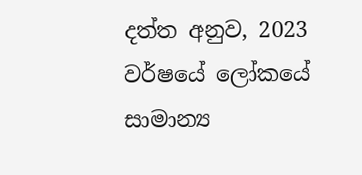දත්ත අනුව, 2023 වර්ෂයේ ලෝකයේ සාමාන්‍ය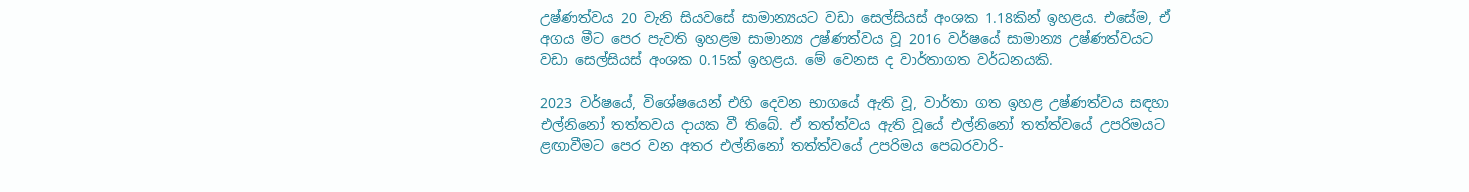උෂ්ණත්වය 20 වැනි සියවසේ සාමාන්‍යයට වඩා සෙල්සියස් අංශක 1.18කින් ඉහළය. එසේම, ඒ අගය මීට පෙර පැවති ඉහළම සාමාන්‍ය උෂ්ණත්වය වූ 2016 වර්ෂයේ සාමාන්‍ය උෂ්ණත්වයට වඩා සෙල්සියස් අංශක 0.15ක් ඉහළය. මේ වෙනස ද වාර්තාගත වර්ධනයකි.

2023 වර්ෂයේ, විශේෂයෙන් එහි දෙවන භාගයේ ඇති වූ, වාර්තා ගත ඉහළ උෂ්ණත්වය සඳහා එල්නිනෝ තත්තවය දායක වී තිබේ. ඒ තත්ත්වය ඇති වූයේ එල්නිනෝ තත්ත්වයේ උපරිමයට ළඟාවීමට පෙර වන අතර එල්නිනෝ තත්ත්වයේ උපරිමය පෙබරවාරි-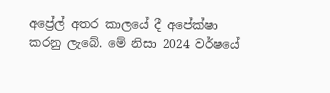අප්‍රේල් අතර කාලයේ දී අපේක්ෂා කරනු ලැබේ. මේ නිසා 2024 වර්ෂයේ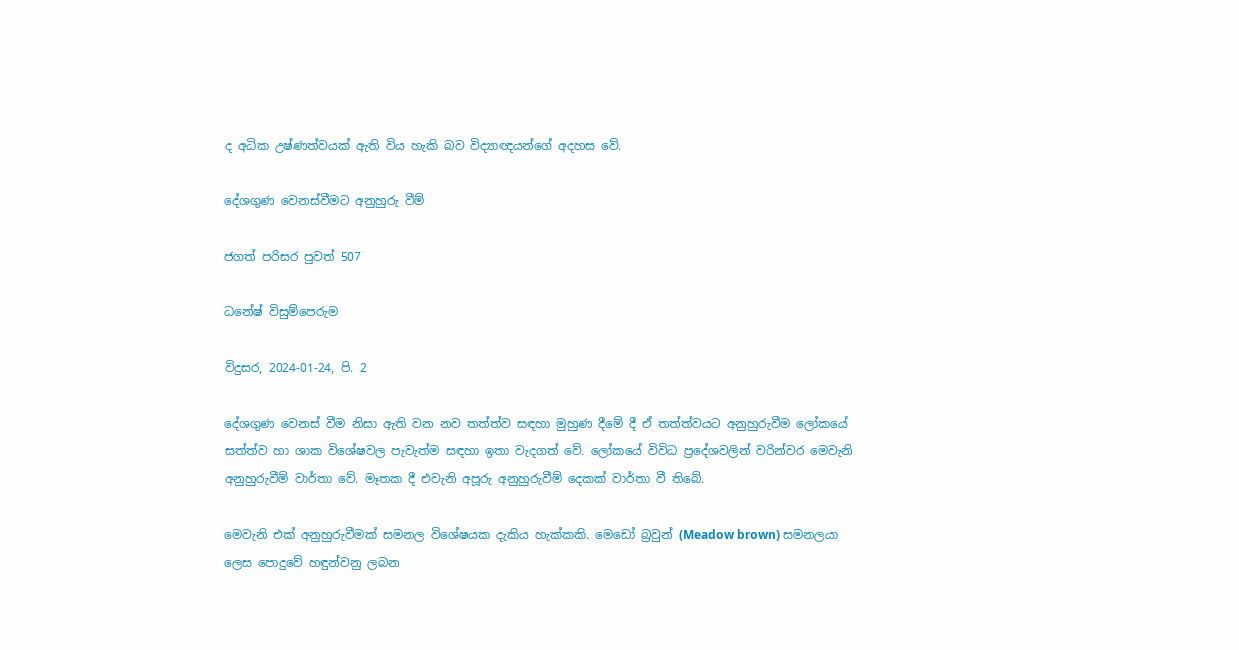ද අධික උෂ්ණත්වයක් ඇති විය හැකි බව විද්‍යාඥයන්ගේ අදහස වේ.

දේශගුණ වෙනස්වීමට අනුහුරු වීම්

ජගත් පරිසර පුවත් 507

ධනේෂ් විසුම්පෙරුම

විදුසර, 2024-01-24, පි. 2

දේශගුණ වෙනස් වීම නිසා ඇති වන නව තත්ත්ව සඳහා මුහුණ දීමේ දී ඒ තත්ත්වයට අනුහුරුවීම ලෝකයේ සත්ත්ව හා ශාක විශේෂවල පැවැත්ම සඳහා ඉතා වැදගත් වේ. ලෝකයේ විවිධ ප්‍රදේශවලින් වරින්වර මෙවැනි අනුහුරුවීම් වාර්තා වේ. මෑතක දී එවැනි අපූරු අනුහුරුවීම් දෙකක් වාර්තා වී තිබේ.

මෙවැනි එක් අනුහුරුවීමක් සමනල විශේෂයක දැකිය හැක්කකි. මෙඩෝ බ්‍රවුන් (Meadow brown) සමනලයා ලෙස පොදුවේ හඳුන්වනු ලබන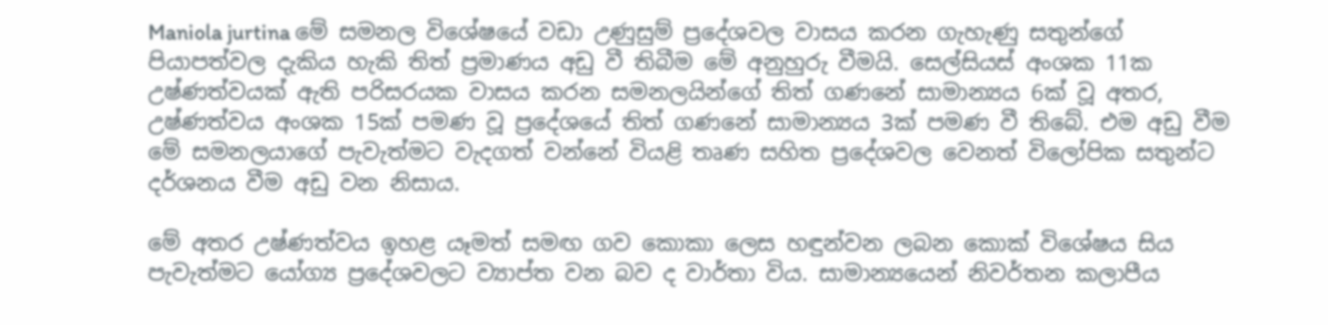Maniola jurtina මේ සමනල විශේෂයේ වඩා උණුසුම් ප්‍රදේශවල වාසය කරන ගැහැණු සතුන්ගේ පියාපත්වල දැකිය හැකි තිත් ප්‍රමාණය අඩු වී තිබීම මේ අනුහුරු වීමයි. සෙල්සියස් අංශක 11ක උෂ්ණත්වයක් ඇති පරිසරයක වාසය කරන සමනලයින්ගේ තිත් ගණනේ සාමාන්‍යය 6ක් වූ අතර, උෂ්ණත්වය අංශක 15ක් පමණ වූ ප්‍රදේශයේ තිත් ගණනේ සාමාන්‍යය 3ක් පමණ වී තිබේ. එම අඩු වීම මේ සමනලයාගේ පැවැත්මට වැදගත් වන්නේ වියළි තෘණ සහිත ප්‍රදේශවල වෙනත් විලෝපික සතුන්ට දර්ශනය වීම අඩු වන නිසාය.

මේ අතර උෂ්ණත්වය ඉහළ යෑමත් සමඟ ගව කොකා ලෙස හඳුන්වන ලබන කොක් විශේෂය සිය පැවැත්මට යෝග්‍ය ප්‍රදේශවලට ව්‍යාප්ත වන බව ද වාර්තා විය. සාමාන්‍යයෙන් නිවර්තන කලාපීය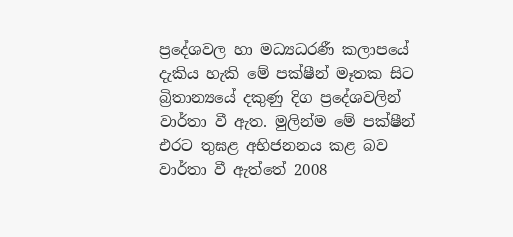ප්‍රදේශවල හා මධ්‍යධරණී කලාපයේ දැකිය හැකි මේ පක්ෂීන් මෑතක සිට බ්‍රිතාන්‍යයේ දකුණු දිග ප්‍රදේශවලින් වාර්තා වී ඇත. මුලින්ම මේ පක්ෂීන් එරට තුඝළ අභිජනනය කළ බව වාර්තා වී ඇත්තේ 2008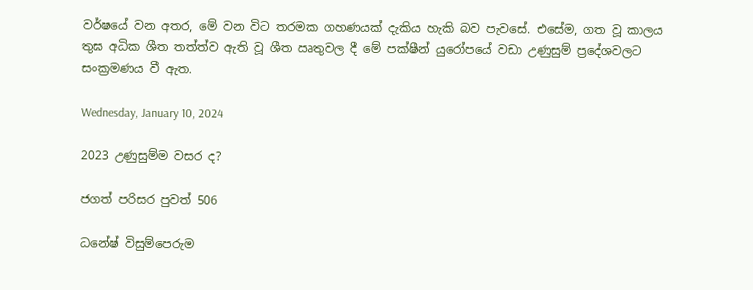වර්ෂයේ වන අතර, මේ වන විට තරමක ගහණයක් දැකිය හැකි බව පැවසේ. එසේම, ගත වූ කාලය තුඝ අධික ශීත තත්ත්ව ඇති වූ ශීත ඍතුවල දී මේ පක්ෂීන් යුරෝපයේ වඩා උණුසුම් ප්‍රදේශවලට සංක්‍රමණය වී ඇත.

Wednesday, January 10, 2024

2023 උණුසුම්ම වසර ද?

ජගත් පරිසර පුවත් 506

ධනේෂ් විසුම්පෙරුම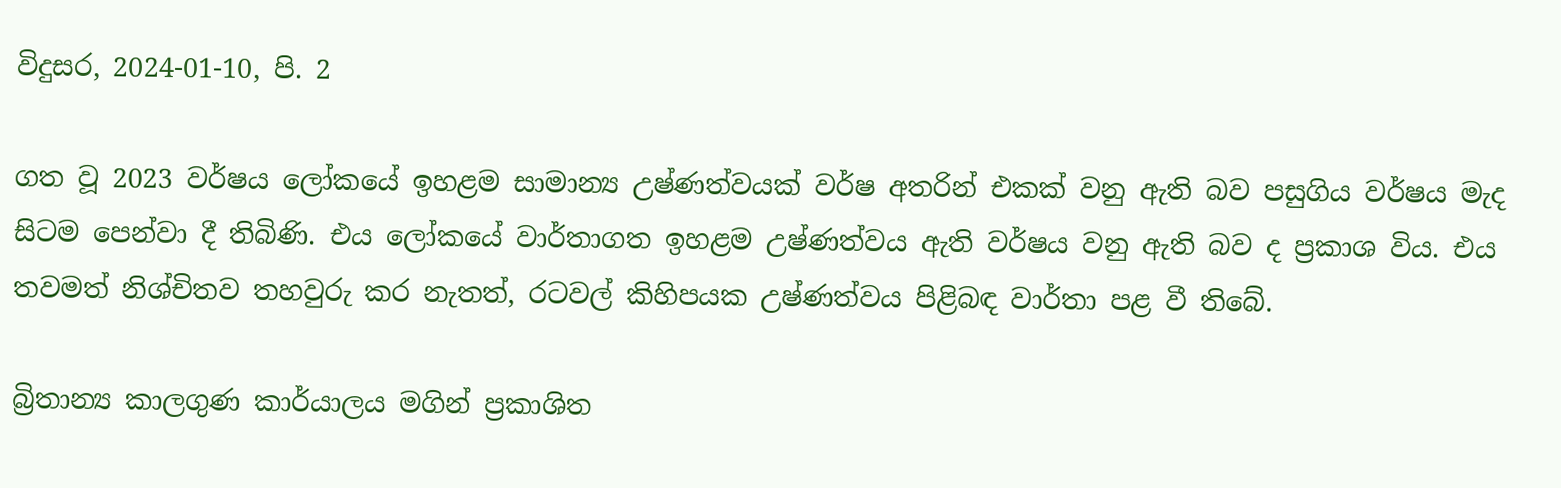විදුසර, 2024-01-10, පි. 2

ගත වූ 2023 වර්ෂය ලෝකයේ ඉහළම සාමාන්‍ය උෂ්ණත්වයක් වර්ෂ අතරින් එකක් වනු ඇති බව පසුගිය වර්ෂය මැද සිටම පෙන්වා දී තිබිණි. එය ලෝකයේ වාර්තාගත ඉහළම උෂ්ණත්වය ඇති වර්ෂය වනු ඇති බව ද ප්‍රකාශ විය. එය තවමත් නිශ්චිතව තහවුරු කර නැතත්, රටවල් කිහිපයක උෂ්ණත්වය පිළිබඳ වාර්තා පළ වී තිබේ.

බ්‍රිතාන්‍ය කාලගුණ කාර්යාලය මගින් ප්‍රකාශිත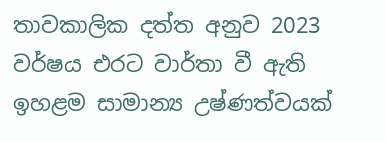තාවකාලික දත්ත අනුව 2023 වර්ෂය එරට වාර්තා වී ඇති ඉහළම සාමාන්‍ය උෂ්ණත්වයක්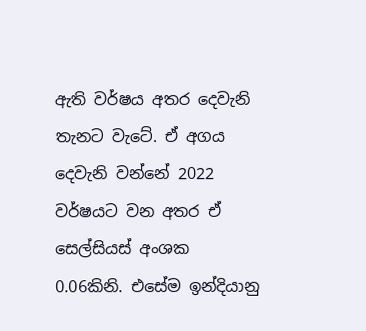ඇති වර්ෂය අතර දෙවැනි තැනට වැටේ. ඒ අගය දෙවැනි වන්නේ 2022 වර්ෂයට වන අතර ඒ සෙල්සියස් අංශක 0.06කිනි. එසේම ඉන්දියානු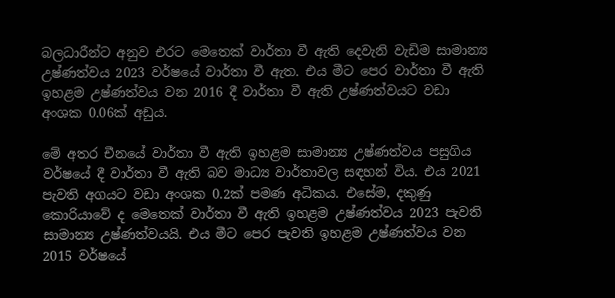බලධාරීන්ට අනුව එරට මෙතෙක් වාර්තා වී ඇති දෙවැනි වැඩිම සාමාන්‍ය උෂ්ණත්වය 2023 වර්ෂයේ වාර්තා වී ඇත. එය මීට පෙර වාර්තා වී ඇති ඉහළම උෂ්ණත්වය වන 2016 දී වාර්තා වී ඇති උෂ්ණත්වයට වඩා අංශක 0.06ක් අඩුය.

මේ අතර චීනයේ වාර්තා වී ඇති ඉහළම සාමාන්‍ය උෂ්ණත්වය පසුගිය වර්ෂයේ දී වාර්තා වී ඇති බව මාධ්‍ය වාර්තාවල සඳහන් විය. එය 2021 පැවති අගයට වඩා අංශක 0.2ක් පමණ අධිකය. එසේම, දකුණු කොරියාවේ ද මෙතෙක් වාර්තා වී ඇති ඉහළම උෂ්ණත්වය 2023 පැවති සාමාන්‍ය උෂ්ණත්වයයි. එය මීට පෙර පැවති ඉහළම උෂ්ණත්වය වන 2015 වර්ෂයේ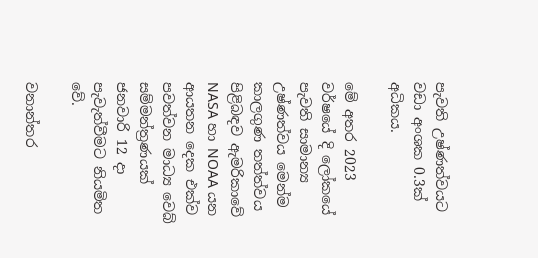පැවති උෂ්ණත්වයට වඩා අංශක 0.3ක් අධිකය.

මේ අතර 2023 වර්ෂයේ දි ලෝකයේ පැවති සාමාන්‍ය උෂ්ණත්වය මෙන්ම කාලගුණ තත්ත්වය පිළිබඳව ඇමරිකාවේ NASA හා NOAA යන ආයතන දෙක එක්ව පවත්වන මාධ්‍ය වෙබ් සම්මන්ත්‍රණයක් ජනවාරි 12 දා පැවැත්වීමට නියමිත වේ.

වනාන්තර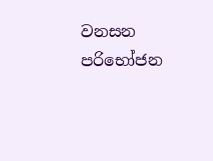වනසන පරිභෝජන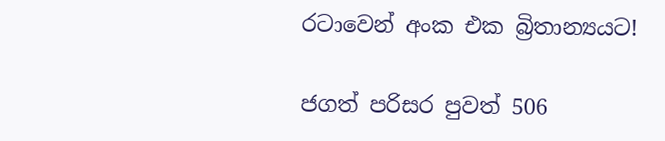රටාවෙන් අංක එක බ්‍රිතාන්‍යයට!

ජගත් පරිසර පුවත් 506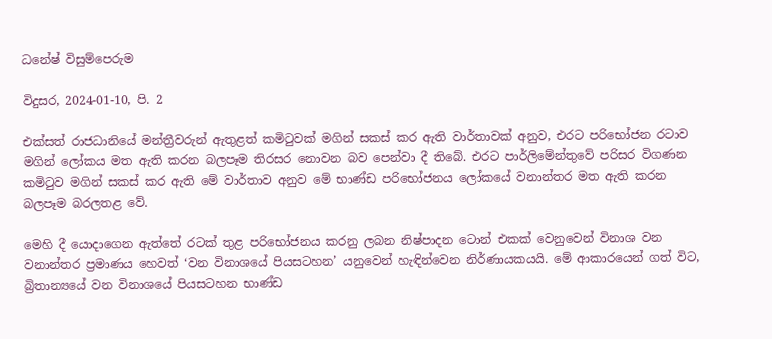ධනේෂ් විසුම්පෙරුම

විදුසර, 2024-01-10, පි. 2

එක්සත් රාජධානියේ මන්ත්‍රීවරුන් ඇතුළත් කමිටුවක් මගින් සකස් කර ඇති වාර්තාවක් අනුව, එරට පරිභෝජන රටාව මගින් ලෝකය මත ඇති කරන බලපෑම තිරසර නොවන බව පෙන්වා දී තිබේ. එරට පාර්ලිමේන්තුවේ පරිසර විගණන කමිටුව මගින් සකස් කර ඇති මේ වාර්තාව අනුව මේ භාණ්ඩ පරිභෝජනය ලෝකයේ වනාන්තර මත ඇති කරන බලපෑම බරලතළ වේ.

මෙහි දී යොදාගෙන ඇත්තේ රටක් තුළ පරිභෝජනය කරනු ලබන නිෂ්පාදන ටොන් එකක් වෙනුවෙන් විනාශ වන වනාන්තර ප්‍රමාණය හෙවත් ‘වන විනාශයේ පියසටහන’ යනුවෙන් හැඳින්වෙන නිර්ණායකයයි. මේ ආකාරයෙන් ගත් විට, බ්‍රිතාන්‍යයේ වන විනාශයේ පියසටහන භාණ්ඩ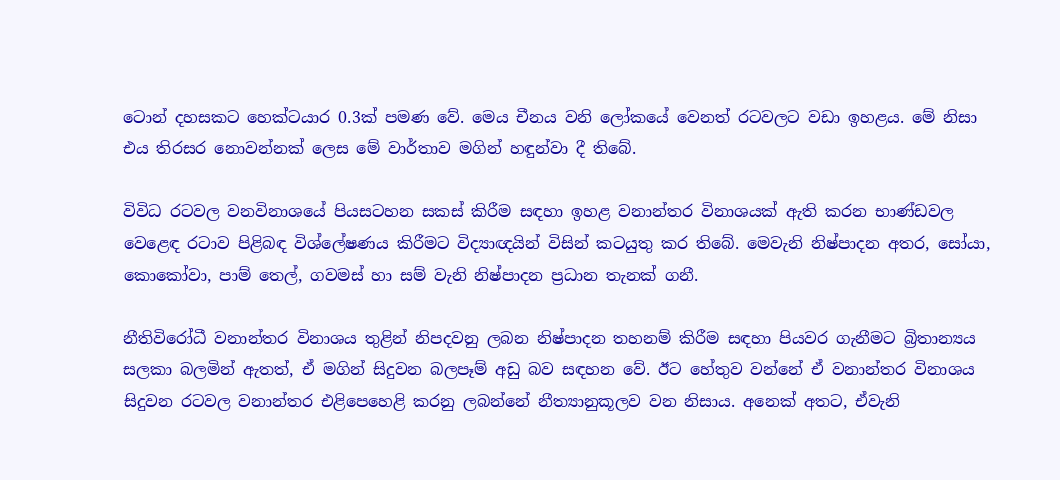ටොන් දහසකට හෙක්ටයාර 0.3ක් පමණ වේ. මෙය චීනය වනි ලෝකයේ වෙනත් රටවලට වඩා ඉහළය. මේ නිසා එය තිරසර නොවන්නක් ලෙස මේ වාර්තාව මගින් හඳුන්වා දී තිබේ.

විවිධ රටවල වනවිනාශයේ පියසටහන සකස් කිරීම සඳහා ඉහළ වනාන්තර විනාශයක් ඇති කරන භාණ්ඩවල වෙළෙඳ රටාව පිළිබඳ විශ්ලේෂණය කිරීමට විද්‍යාඥයින් විසින් කටයුතු කර තිබේ. මෙවැනි නිෂ්පාදන අතර, සෝයා, කොකෝවා, පාම් තෙල්, ගවමස් හා සම් වැනි නිෂ්පාදන ප්‍රධාන තැනක් ගනී.

නීතිවිරෝධී වනාන්තර විනාශය තුළින් නිපදවනු ලබන නිෂ්පාදන තහනම් කිරීම සඳහා පියවර ගැනීමට බ්‍රිතාන්‍යය සලකා බලමින් ඇතත්, ඒ මගින් සිදුවන බලපෑම් අඩු බව සඳහන වේ. ඊට හේතුව වන්නේ ඒ වනාන්තර විනාශය සිදුවන රටවල වනාන්තර එළිපෙහෙළි කරනු ලබන්නේ නීත්‍යානුකූලව වන නිසාය. අනෙක් අතට, ඒවැනි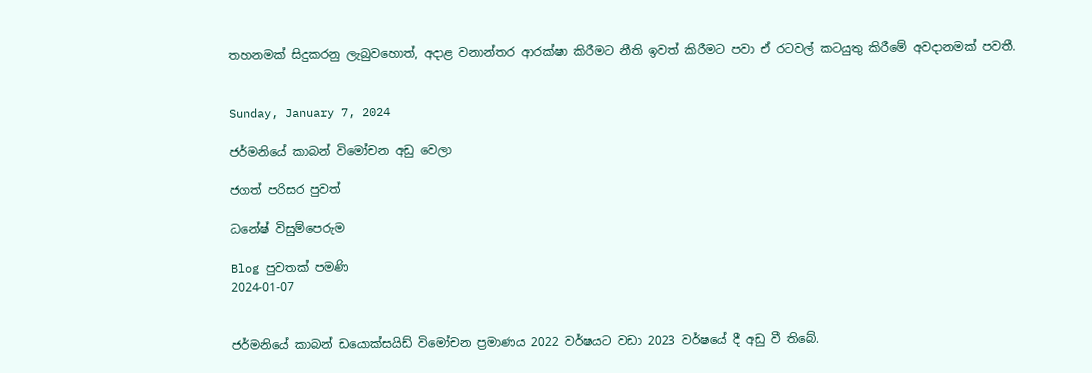තහනමක් සිදුකරනු ලැබුවහොත්, අදාළ වනාන්තර ආරක්ෂා කිරීමට නීති ඉවත් කිරීමට පවා ඒ රටවල් කටයුතු කිරීමේ අවදානමක් පවතී.


Sunday, January 7, 2024

ජර්මනියේ කාබන් විමෝචන අඩු වෙලා

ජගත් පරිසර පුවත්

ධනේෂ් විසුම්පෙරුම

Blog පුවතක් පමණි
2024-01-07


ජර්මනියේ කාබන් ඩයොක්සයිඩ් විමෝචන ප්‍රමාණය 2022 වර්ෂයට වඩා 2023 වර්ෂයේ දී අඩු වී තිබේ.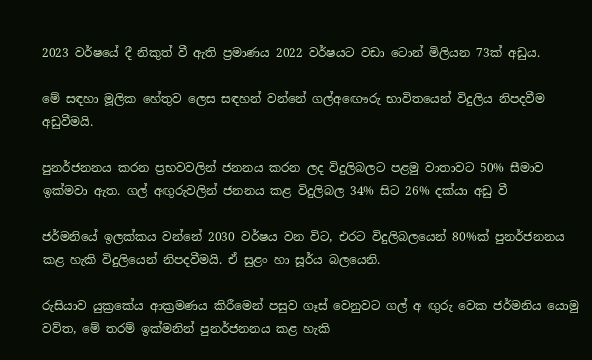2023 වර්ෂයේ දී නිකුත් වී ඇති ප්‍රමාණය 2022 වර්ෂයට වඩා ටොන් මිලියන 73ක් අඩුය.

මේ සඳහා මූලික හේතුව ලෙස සඳහන් වන්නේ ගල්අඟෞරු භාවිතයෙන් විදුලිය නිපදවීම අඩුවීමයි.

පුනර්ජනනය කරන ප්‍රභවවලින් ජනනය කරන ලද විදුලිබලට පළමු වාතාවට 50% සීමාව ඉක්මවා ඇත. ගල් අඟුරුවලින් ජනනය කළ විදුලිබල 34% සිට 26% දක්යා අඩු වී

ජර්මනියේ ඉලක්කය වන්නේ 2030 වර්ෂය වන විට, එරට විදුලිබලයෙන් 80%ක් පුනර්ජනනය කළ හැකි විදුලියෙන් නිපදවීමයි. ඒ සුළං හා සූර්ය බලයෙනි.

රුසියාව යුක්‍රකේය ආක්‍රමණය කිරීමෙන් පසුව ගෑස් වෙනුවට ගල් අ ඟුරු වෙක ජර්මනිය යොමු වව්ත, මේ තරම් ඉක්මනින් පුනර්ජනනය කළ හැකි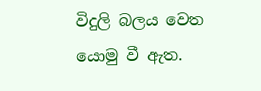විදුලි බලය වෙත යොමු වී ඇත.